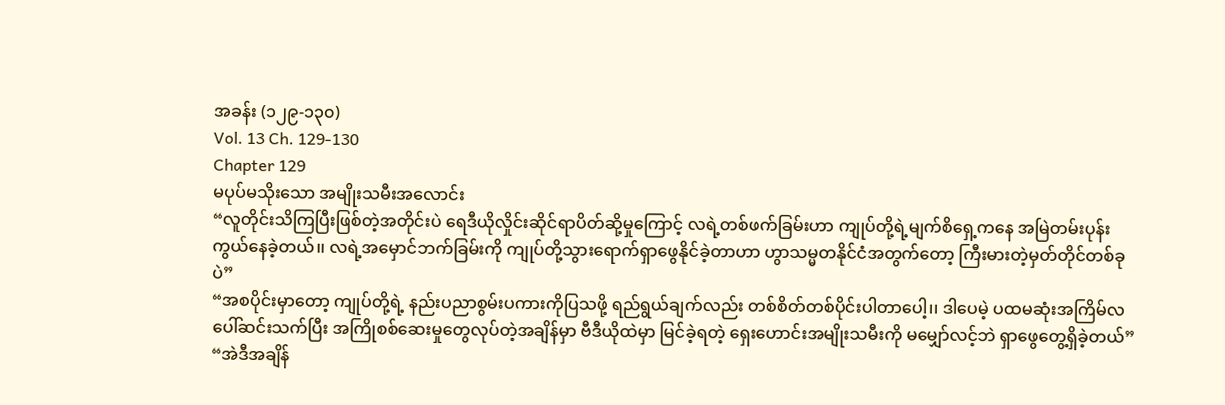အခန်း (၁၂၉-၁၃၀)
Vol. 13 Ch. 129-130
Chapter 129
မပုပ်မသိုးသော အမျိုးသမီးအလောင်း
“လူတိုင်းသိကြပြီးဖြစ်တဲ့အတိုင်းပဲ ရေဒီယိုလှိုင်းဆိုင်ရာပိတ်ဆို့မှုကြောင့် လရဲ့တစ်ဖက်ခြမ်းဟာ ကျုပ်တို့ရဲ့မျက်စိရှေ့ကနေ အမြဲတမ်းပုန်းကွယ်နေခဲ့တယ်၊၊ လရဲ့အမှောင်ဘက်ခြမ်းကို ကျုပ်တို့သွားရောက်ရှာဖွေနိုင်ခဲ့တာဟာ ဟွာသမ္မတနိုင်ငံအတွက်တော့ ကြီးမားတဲ့မှတ်တိုင်တစ်ခုပဲ”
“အစပိုင်းမှာတော့ ကျုပ်တို့ရဲ့ နည်းပညာစွမ်းပကားကိုပြသဖို့ ရည်ရွယ်ချက်လည်း တစ်စိတ်တစ်ပိုင်းပါတာပေါ့၊၊ ဒါပေမဲ့ ပထမဆုံးအကြိမ်လပေါ်ဆင်းသက်ပြီး အကြိုစစ်ဆေးမှုတွေလုပ်တဲ့အချိန်မှာ ဗီဒီယိုထဲမှာ မြင်ခဲ့ရတဲ့ ရှေးဟောင်းအမျိုးသမီးကို မမျှော်လင့်ဘဲ ရှာဖွေတွေ့ရှိခဲ့တယ်”
“အဲဒီအချိန်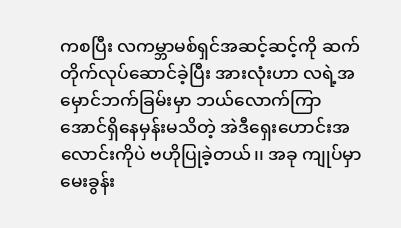ကစပြီး လကမ္ဘာမစ်ရှင်အဆင့်ဆင့်ကို ဆက်တိုက်လုပ်ဆောင်ခဲ့ပြီး အားလုံးဟာ လရဲ့အမှောင်ဘက်ခြမ်းမှာ ဘယ်လောက်ကြာအောင်ရှိနေမှန်းမသိတဲ့ အဲဒီရှေးဟောင်းအလောင်းကိုပဲ ဗဟိုပြုခဲ့တယ်၊၊ အခု ကျုပ်မှာမေးခွန်း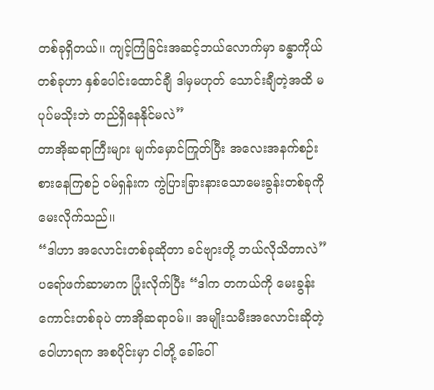တစ်ခုရှိတယ်၊၊ ကျင့်ကြံခြင်းအဆင့်ဘယ်လောက်မှာ ခန္ဓာကိုယ်တစ်ခုဟာ နှစ်ပေါင်းထောင်ချီ ဒါမှမဟုတ် သောင်းချီတဲ့အထိ မပုပ်မသိုးဘဲ တည်ရှိနေနိုင်မလဲ”
တာအိုဆရာကြီးများ မျက်မှောင်ကြုတ်ပြီး အလေးအနက်စဉ်းစားနေကြစဉ် ဝမ်ရှန်းက ကွဲပြားခြားနားသောမေးခွန်းတစ်ခုကို မေးလိုက်သည်၊၊
“ဒါဟာ အလောင်းတစ်ခုဆိုတာ ခင်ဗျားတို့ ဘယ်လိုသိတာလဲ”
ပရော်ဖက်ဆာမာက ပြုံးလိုက်ပြီး “ဒါက တကယ်ကို မေးခွန်းကောင်းတစ်ခုပဲ တာအိုဆရာဝမ်၊၊ အမျိုးသမီးအလောင်းဆိုတဲ့ ဝေါဟာရက အစပိုင်းမှာ ငါတို့ ခေါ်ဝေါ်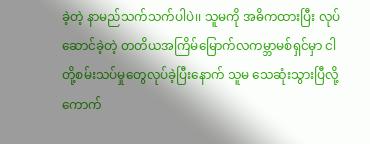ခဲ့တဲ့ နာမည်သက်သက်ပါပဲ၊၊ သူမကို အဓိကထားပြီး လုပ်ဆောင်ခဲ့တဲ့ တတိယအကြိမ်မြောက်လကမ္ဘာမစ်ရှင်မှာ ငါတို့စမ်းသပ်မှုတွေလုပ်ခဲ့ပြီးနောက် သူမ သေဆုံးသွားပြီလို့ ကောက်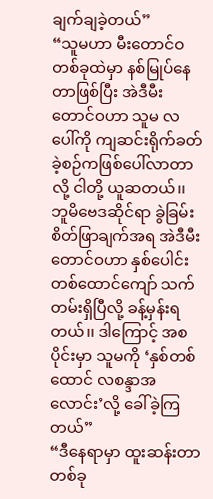ချက်ချခဲ့တယ်”
“သူမဟာ မီးတောင်ဝတစ်ခုထဲမှာ နစ်မြုပ်နေတာဖြစ်ပြီး အဲဒီမီးတောင်ဝဟာ သူမ လပေါ်ကို ကျဆင်းရိုက်ခတ်ခဲ့စဉ်ကဖြစ်ပေါ်လာတာလို့ ငါတို့ ယူဆတယ်၊၊ ဘူမိဗေဒဆိုင်ရာ ခွဲခြမ်းစိတ်ဖြာချက်အရ အဲဒီမီးတောင်ဝဟာ နှစ်ပေါင်းတစ်ထောင်ကျော် သက်တမ်းရှိပြီလို့ ခန့်မှန်းရတယ်၊၊ ဒါကြောင့် အစပိုင်းမှာ သူမကို ‘နှစ်တစ်ထောင် လစန္ဒာအလောင်း’လို့ ခေါ်ခဲ့ကြတယ်”
“ဒီနေရာမှာ ထူးဆန်းတာတစ်ခု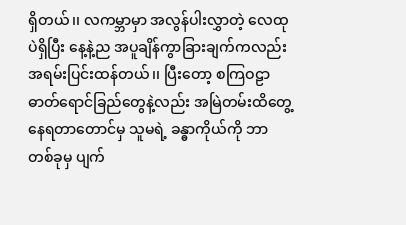ရှိတယ်၊၊ လကမ္ဘာမှာ အလွန်ပါးလွှာတဲ့ လေထုပဲရှိပြီး နေ့နဲ့ည အပူချိန်ကွာခြားချက်ကလည်း အရမ်းပြင်းထန်တယ်၊၊ ပြီးတော့ စကြဝဠာဓာတ်ရောင်ခြည်တွေနဲ့လည်း အမြဲတမ်းထိတွေ့နေရတာတောင်မှ သူမရဲ့ ခန္ဓာကိုယ်ကို ဘာတစ်ခုမှ ပျက်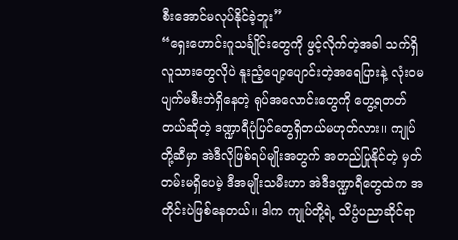စီးအောင်မလုပ်နိုင်ခဲ့ဘူး”
“ရှေးဟောင်းဂူသင်္ချိုင်းတွေကို ဖွင့်လိုက်တဲ့အခါ သက်ရှိလူသားတွေလိုပဲ နူးညံ့ပျော့ပျောင်းတဲ့အရေပြားနဲ့ လုံးဝမပျက်မစီးဘဲရှိနေတဲ့ ရုပ်အလောင်းတွေကို တွေ့ရတတ်တယ်ဆိုတဲ့ ဒဏ္ဍာရီပုံပြင်တွေရှိတယ်မဟုတ်လား၊၊ ကျုပ်တို့ဆီမှာ အဲဒီလိုဖြစ်ရပ်မျိုးအတွက် အတည်ပြုနိုင်တဲ့ မှတ်တမ်းမရှိပေမဲ့ ဒီအမျိုးသမီးဟာ အဲဒီဒဏ္ဍာရီတွေထဲက အတိုင်းပဲဖြစ်နေတယ်၊၊ ဒါက ကျုပ်တို့ရဲ့ သိပ္ပံပညာဆိုင်ရာ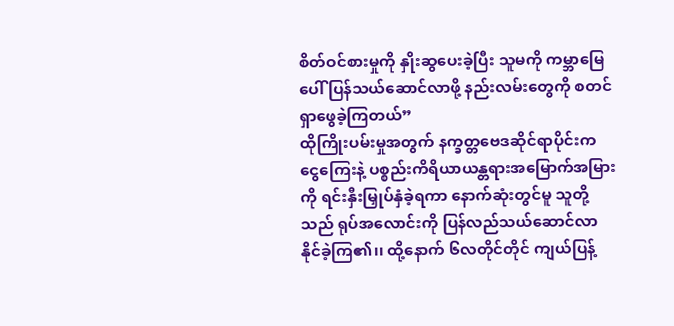စိတ်ဝင်စားမှုကို နှိုးဆွပေးခဲ့ပြီး သူမကို ကမ္ဘာမြေပေါ် ပြန်သယ်ဆောင်လာဖို့ နည်းလမ်းတွေကို စတင်ရှာဖွေခဲ့ကြတယ်”
ထိုကြိုးပမ်းမှုအတွက် နက္ခတ္တဗေဒဆိုင်ရာပိုင်းက ငွေကြေးနဲ့ ပစ္စည်းကိရိယာယန္တရားအမြောက်အမြားကို ရင်းနှီးမြှုပ်နှံခဲ့ရကာ နောက်ဆုံးတွင်မူ သူတို့သည် ရုပ်အလောင်းကို ပြန်လည်သယ်ဆောင်လာနိုင်ခဲ့ကြ၏၊၊ ထို့နောက် ၆လတိုင်တိုင် ကျယ်ပြန့်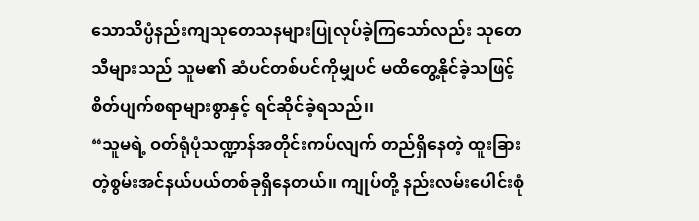သောသိပ္ပံနည်းကျသုတေသနများပြုလုပ်ခဲ့ကြသော်လည်း သုတေသီများသည် သူမ၏ ဆံပင်တစ်ပင်ကိုမျှပင် မထိတွေ့နိုင်ခဲ့သဖြင့် စိတ်ပျက်စရာများစွာနှင့် ရင်ဆိုင်ခဲ့ရသည်၊၊
“သူမရဲ့ ဝတ်ရုံပုံသဏ္ဍာန်အတိုင်းကပ်လျက် တည်ရှိနေတဲ့ ထူးခြားတဲ့စွမ်းအင်နယ်ပယ်တစ်ခုရှိနေတယ်၊၊ ကျုပ်တို့ နည်းလမ်းပေါင်းစုံ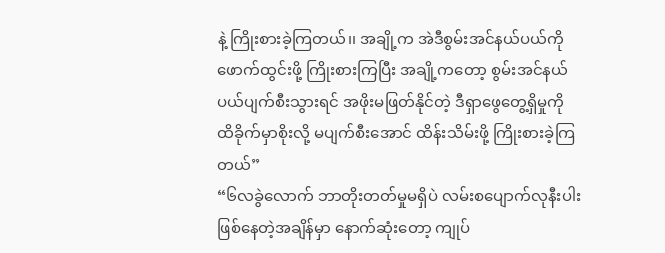နဲ့ ကြိုးစားခဲ့ကြတယ်၊၊ အချို့က အဲဒီစွမ်းအင်နယ်ပယ်ကို ဖောက်ထွင်းဖို့ ကြိုးစားကြပြီး အချို့ကတော့ စွမ်းအင်နယ်ပယ်ပျက်စီးသွားရင် အဖိုးမဖြတ်နိုင်တဲ့ ဒီရှာဖွေတွေ့ရှိမှုကို ထိခိုက်မှာစိုးလို့ မပျက်စီးအောင် ထိန်းသိမ်းဖို့ ကြိုးစားခဲ့ကြတယ်”
“၆လခွဲလောက် ဘာတိုးတတ်မှုမရှိပဲ လမ်းစပျောက်လုနီးပါးဖြစ်နေတဲ့အချိန်မှာ နောက်ဆုံးတော့ ကျုပ်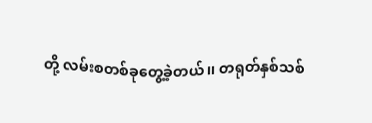တို့ လမ်းစတစ်ခုတွေ့ခဲ့တယ်၊၊ တရုတ်နှစ်သစ်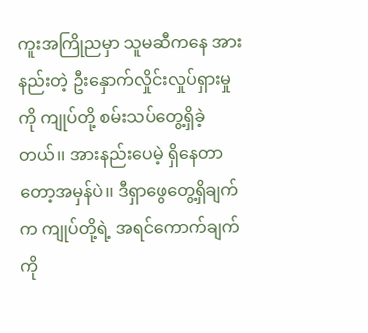ကူးအကြိုညမှာ သူမဆီကနေ အားနည်းတဲ့ ဦးနှောက်လှိုင်းလှုပ်ရှားမှုကို ကျုပ်တို့ စမ်းသပ်တွေ့ရှိခဲ့တယ်၊၊ အားနည်းပေမဲ့ ရှိနေတာတော့အမှန်ပဲ၊၊ ဒီရှာဖွေတွေ့ရှိချက်က ကျုပ်တို့ရဲ့ အရင်ကောက်ချက်ကို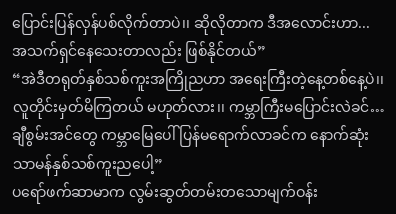ပြောင်းပြန်လှန်ပစ်လိုက်တာပဲ၊၊ ဆိုလိုတာက ဒီအလောင်းဟာ... အသက်ရှင်နေသေးတာလည်း ဖြစ်နိုင်တယ်”
“အဲဒီတရုတ်နှစ်သစ်ကူးအကြိုညဟာ အရေးကြီးတဲ့နေ့တစ်နေ့ပဲ၊၊ လူတိုင်းမှတ်မိကြတယ် မဟုတ်လား၊၊ ကမ္ဘာကြီးမပြောင်းလဲခင်… ချီစွမ်းအင်တွေ ကမ္ဘာမြေပေါ် ပြန်မရောက်လာခင်က နောက်ဆုံးသာမန်နှစ်သစ်ကူးညပေါ့”
ပရော်ဖက်ဆာမာက လွမ်းဆွတ်တမ်းတသောမျက်ဝန်း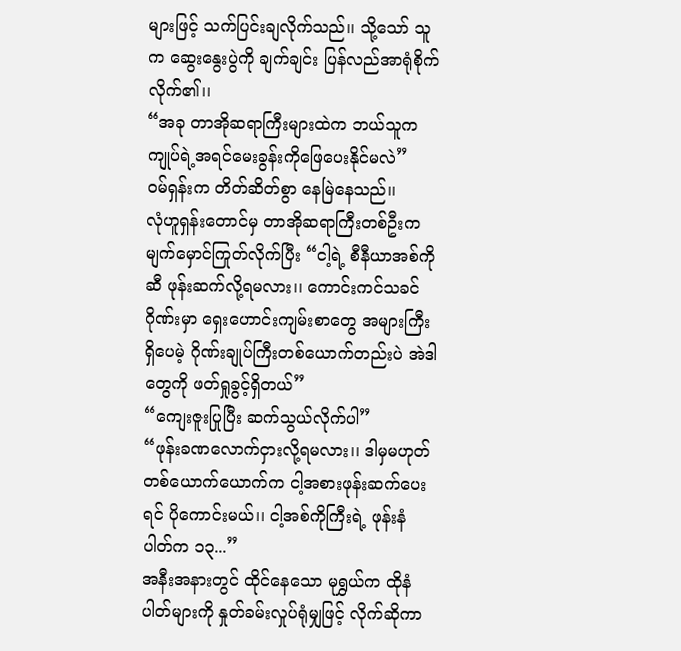များဖြင့် သက်ပြင်းချလိုက်သည်၊၊ သို့သော် သူက ဆွေးနွေးပွဲကို ချက်ချင်း ပြန်လည်အာရုံစိုက်လိုက်၏၊၊
“အခု တာအိုဆရာကြီးများထဲက ဘယ်သူက ကျုပ်ရဲ့အရင်မေးခွန်းကိုဖြေပေးနိုင်မလဲ”
ဝမ်ရှန်းက တိတ်ဆိတ်စွာ နေမြဲနေသည်၊၊
လုံဟူရှန်းတောင်မှ တာအိုဆရာကြီးတစ်ဦးက မျက်မှောင်ကြုတ်လိုက်ပြီး “ငါ့ရဲ့ စီနီယာအစ်ကိုဆီ ဖုန်းဆက်လို့ရမလား၊၊ ကောင်းကင်သခင်ဂိုဏ်းမှာ ရှေးဟောင်းကျမ်းစာတွေ အများကြီးရှိပေမဲ့ ဂိုဏ်းချုပ်ကြီးတစ်ယောက်တည်းပဲ အဲဒါတွေကို ဖတ်ရှုခွင့်ရှိတယ်”
“ကျေးဇူးပြုပြီး ဆက်သွယ်လိုက်ပါ”
“ဖုန်းခဏလောက်ငှားလို့ရမလား၊၊ ဒါမှမဟုတ် တစ်ယောက်ယောက်က ငါ့အစားဖုန်းဆက်ပေးရင် ပိုကောင်းမယ်၊၊ ငါ့အစ်ကိုကြီးရဲ့ ဖုန်းနံပါတ်က ၁၃...”
အနီးအနားတွင် ထိုင်နေသော မုရွှယ်က ထိုနံပါတ်များကို နှုတ်ခမ်းလှုပ်ရုံမျှဖြင့် လိုက်ဆိုကာ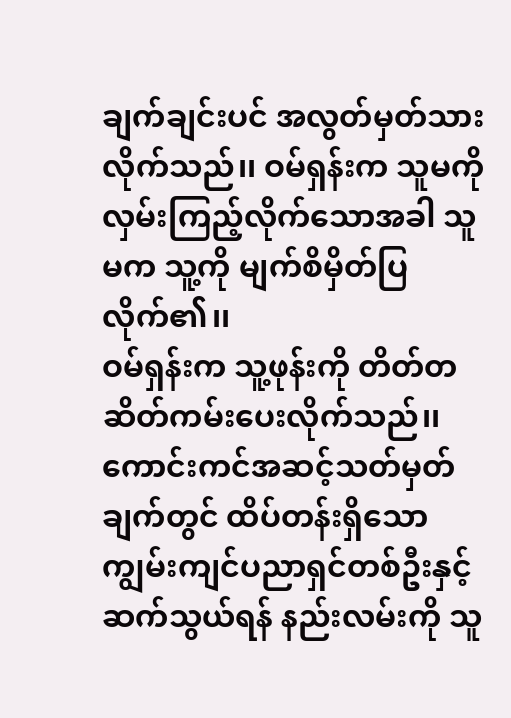ချက်ချင်းပင် အလွတ်မှတ်သားလိုက်သည်၊၊ ဝမ်ရှန်းက သူမကို လှမ်းကြည့်လိုက်သောအခါ သူမက သူ့ကို မျက်စိမှိတ်ပြလိုက်၏၊၊
ဝမ်ရှန်းက သူ့ဖုန်းကို တိတ်တဆိတ်ကမ်းပေးလိုက်သည်၊၊ ကောင်းကင်အဆင့်သတ်မှတ်ချက်တွင် ထိပ်တန်းရှိသောကျွမ်းကျင်ပညာရှင်တစ်ဦးနှင့် ဆက်သွယ်ရန် နည်းလမ်းကို သူ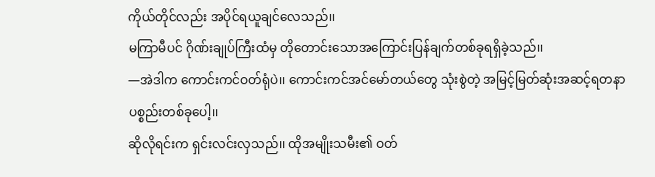ကိုယ်တိုင်လည်း အပိုင်ရယူချင်လေသည်၊၊
မကြာမီပင် ဂိုဏ်းချုပ်ကြီးထံမှ တိုတောင်းသောအကြောင်းပြန်ချက်တစ်ခုရရှိခဲ့သည်၊၊
—အဲဒါက ကောင်းကင်ဝတ်ရုံပဲ၊၊ ကောင်းကင်အင်မော်တယ်တွေ သုံးစွဲတဲ့ အမြင့်မြတ်ဆုံးအဆင့်ရတနာပစ္စည်းတစ်ခုပေါ့၊၊
ဆိုလိုရင်းက ရှင်းလင်းလှသည်၊၊ ထိုအမျိုးသမီး၏ ဝတ်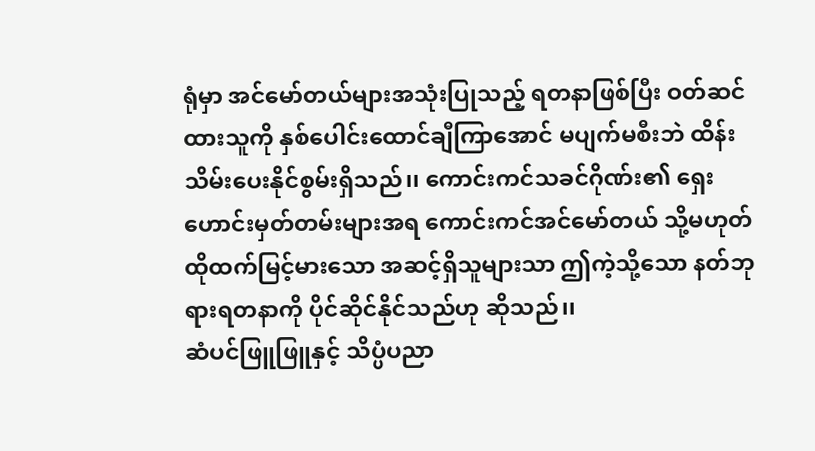ရုံမှာ အင်မော်တယ်များအသုံးပြုသည့် ရတနာဖြစ်ပြီး ဝတ်ဆင်ထားသူကို နှစ်ပေါင်းထောင်ချီကြာအောင် မပျက်မစီးဘဲ ထိန်းသိမ်းပေးနိုင်စွမ်းရှိသည်၊၊ ကောင်းကင်သခင်ဂိုဏ်း၏ ရှေးဟောင်းမှတ်တမ်းများအရ ကောင်းကင်အင်မော်တယ် သို့မဟုတ် ထိုထက်မြင့်မားသော အဆင့်ရှိသူများသာ ဤကဲ့သို့သော နတ်ဘုရားရတနာကို ပိုင်ဆိုင်နိုင်သည်ဟု ဆိုသည်၊၊
ဆံပင်ဖြူဖြူနှင့် သိပ္ပံပညာ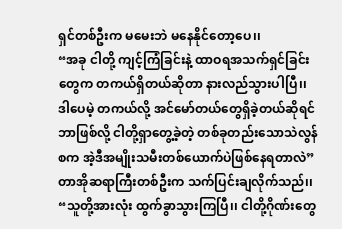ရှင်တစ်ဦးက မမေးဘဲ မနေနိုင်တော့ပေ၊၊
“အခု ငါတို့ ကျင့်ကြံခြင်းနဲ့ ထာဝရအသက်ရှင်ခြင်းတွေက တကယ်ရှိတယ်ဆိုတာ နားလည်သွားပါပြီ၊၊ ဒါပေမဲ့ တကယ်လို့ အင်မော်တယ်တွေရှိခဲ့တယ်ဆိုရင် ဘာဖြစ်လို့ ငါတို့ရှာတွေ့ခဲ့တဲ့ တစ်ခုတည်းသောသဲလွန်စက အဲ့ဒီအမျိုးသမီးတစ်ယောက်ပဲဖြစ်နေရတာလဲ”
တာအိုဆရာကြီးတစ်ဦးက သက်ပြင်းချလိုက်သည်၊၊
“သူတို့အားလုံး ထွက်ခွာသွားကြပြီ၊၊ ငါတို့ဂိုဏ်းတွေ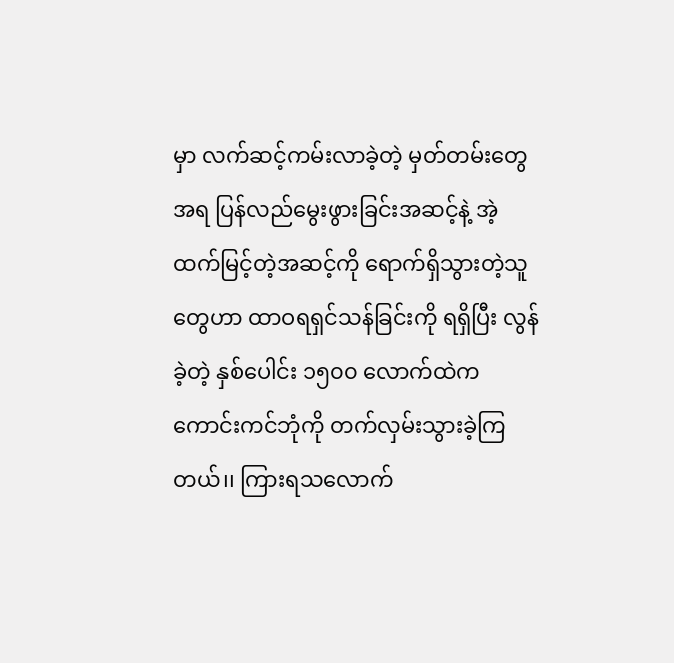မှာ လက်ဆင့်ကမ်းလာခဲ့တဲ့ မှတ်တမ်းတွေအရ ပြန်လည်မွေးဖွားခြင်းအဆင့်နဲ့ အဲ့ထက်မြင့်တဲ့အဆင့်ကို ရောက်ရှိသွားတဲ့သူတွေဟာ ထာဝရရှင်သန်ခြင်းကို ရရှိပြီး လွန်ခဲ့တဲ့ နှစ်ပေါင်း ၁၅၀၀ လောက်ထဲက ကောင်းကင်ဘုံကို တက်လှမ်းသွားခဲ့ကြတယ်၊၊ ကြားရသလောက်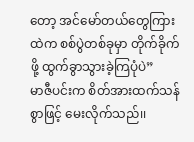တော့ အင်မော်တယ်တွေကြားထဲက စစ်ပွဲတစ်ခုမှာ တိုက်ခိုက်ဖို့ ထွက်ခွာသွားခဲ့ကြပုံပဲ”
မာဇီပင်းက စိတ်အားထက်သန်စွာဖြင့် မေးလိုက်သည်၊၊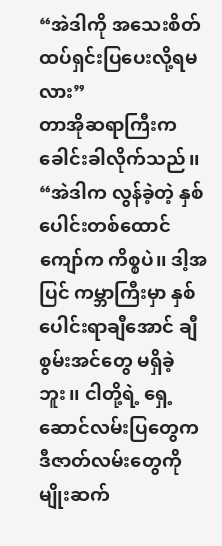“အဲဒါကို အသေးစိတ်ထပ်ရှင်းပြပေးလို့ရမလား”
တာအိုဆရာကြီးက ခေါင်းခါလိုက်သည်၊၊
“အဲဒါက လွန်ခဲ့တဲ့ နှစ်ပေါင်းတစ်ထောင်ကျော်က ကိစ္စပဲ၊၊ ဒါ့အပြင် ကမ္ဘာကြီးမှာ နှစ်ပေါင်းရာချီအောင် ချီစွမ်းအင်တွေ မရှိခဲ့ဘူး၊၊ ငါတို့ရဲ့ ရှေ့ဆောင်လမ်းပြတွေက ဒီဇာတ်လမ်းတွေကို မျိုးဆက်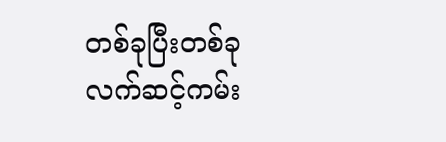တစ်ခုပြီးတစ်ခု လက်ဆင့်ကမ်း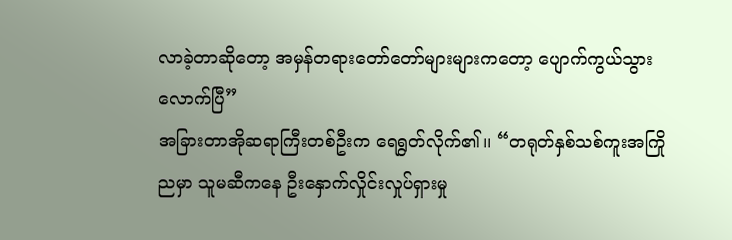လာခဲ့တာဆိုတော့ အမှန်တရားတော်တော်များများကတော့ ပျောက်ကွယ်သွားလောက်ပြီ”
အခြားတာအိုဆရာကြီးတစ်ဦးက ရေရွတ်လိုက်၏၊၊ “တရုတ်နှစ်သစ်ကူးအကြိုညမှာ သူမဆီကနေ ဦးနှောက်လှိုင်းလှုပ်ရှားမှု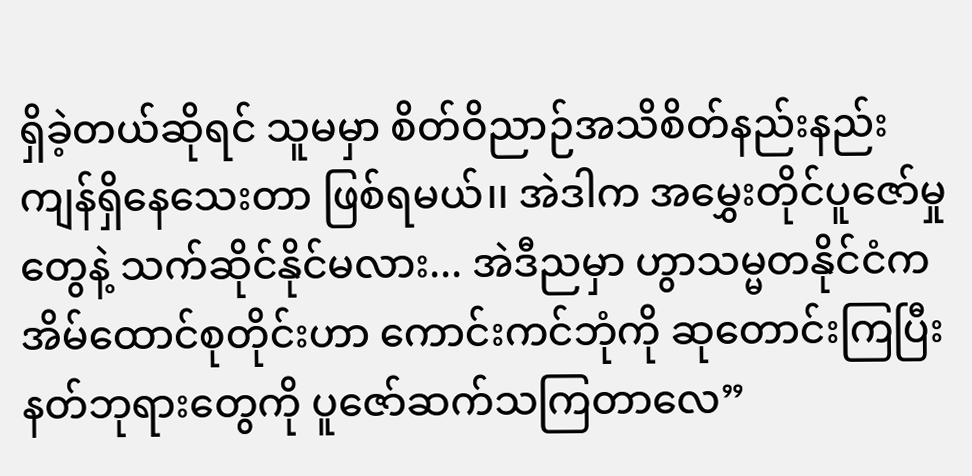ရှိခဲ့တယ်ဆိုရင် သူမမှာ စိတ်ဝိညာဉ်အသိစိတ်နည်းနည်းကျန်ရှိနေသေးတာ ဖြစ်ရမယ်၊၊ အဲဒါက အမွှေးတိုင်ပူဇော်မှုတွေနဲ့ သက်ဆိုင်နိုင်မလား... အဲဒီညမှာ ဟွာသမ္မတနိုင်ငံက အိမ်ထောင်စုတိုင်းဟာ ကောင်းကင်ဘုံကို ဆုတောင်းကြပြီး နတ်ဘုရားတွေကို ပူဇော်ဆက်သကြတာလေ”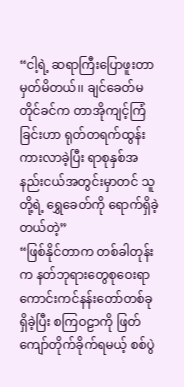“ငါ့ရဲ့ ဆရာကြီးပြောဖူးတာ မှတ်မိတယ်၊၊ ချင်ခေတ်မတိုင်ခင်က တာအိုကျင့်ကြံခြင်းဟာ ရုတ်တရက်ထွန်းကားလာခဲ့ပြီး ရာစုနှစ်အနည်းငယ်အတွင်းမှာတင် သူတို့ရဲ့ ရွှေခေတ်ကို ရောက်ရှိခဲ့တယ်တဲ့”
“ဖြစ်နိုင်တာက တစ်ခါတုန်းက နတ်ဘုရားတွေစုဝေးရာ ကောင်းကင်နန်းတော်တစ်ခုရှိခဲ့ပြီး စကြဝဠာကို ဖြတ်ကျော်တိုက်ခိုက်ရမယ့် စစ်ပွဲ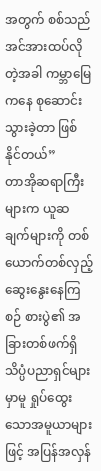အတွက် စစ်သည်အင်အားထပ်လိုတဲ့အခါ ကမ္ဘာမြေကနေ စုဆောင်းသွားခဲ့တာ ဖြစ်နိုင်တယ်”
တာအိုဆရာကြီးများက ယူဆချက်များကို တစ်ယောက်တစ်လှည့်ဆွေးနွေးနေကြစဉ် စားပွဲ၏ အခြားတစ်ဖက်ရှိ သိပ္ပံပညာရှင်များမှာမူ ရှုပ်ထွေးသောအမူယာများဖြင့် အပြန်အလှန်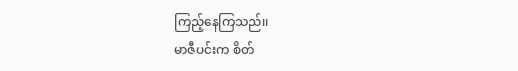ကြည့်နေကြသည်၊၊
မာဇီပင်းက စိတ်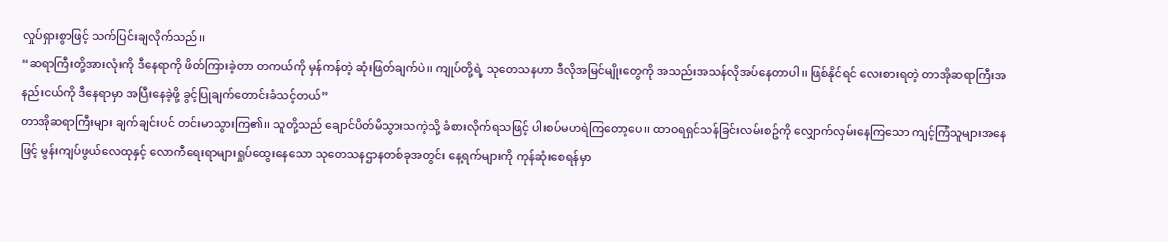လှုပ်ရှားစွာဖြင့် သက်ပြင်းချလိုက်သည်၊၊
“ဆရာကြီးတို့အားလုံးကို ဒီနေရာကို ဖိတ်ကြားခဲ့တာ တကယ်ကို မှန်ကန်တဲ့ ဆုံးဖြတ်ချက်ပဲ၊၊ ကျုပ်တို့ရဲ့ သုတေသနဟာ ဒီလိုအမြင်မျိုးတွေကို အသည်းအသန်လိုအပ်နေတာပါ၊၊ ဖြစ်နိုင်ရင် လေးစားရတဲ့ တာအိုဆရာကြီးအနည်းငယ်ကို ဒီနေရာမှာ အပြီးနေခဲ့ဖို့ ခွင့်ပြုချက်တောင်းခံသင့်တယ်”
တာအိုဆရာကြီးများ ချက်ချင်းပင် တင်းမာသွားကြ၏၊၊ သူတို့သည် ချောင်ပိတ်မိသွားသကဲ့သို့ ခံစားလိုက်ရသဖြင့် ပါးစပ်မဟရဲကြတော့ပေ၊၊ ထာဝရရှင်သန်ခြင်းလမ်းစဥ်ကို လျှောက်လှမ်းနေကြသော ကျင့်ကြံသူများအနေဖြင့် မွန်းကျပ်ဖွယ်လေထုနှင့် လောကီရေးရာများရှုပ်ထွေးနေသော သုတေသနဌာနတစ်ခုအတွင်း နေ့ရက်များကို ကုန်ဆုံးစေရန်မှာ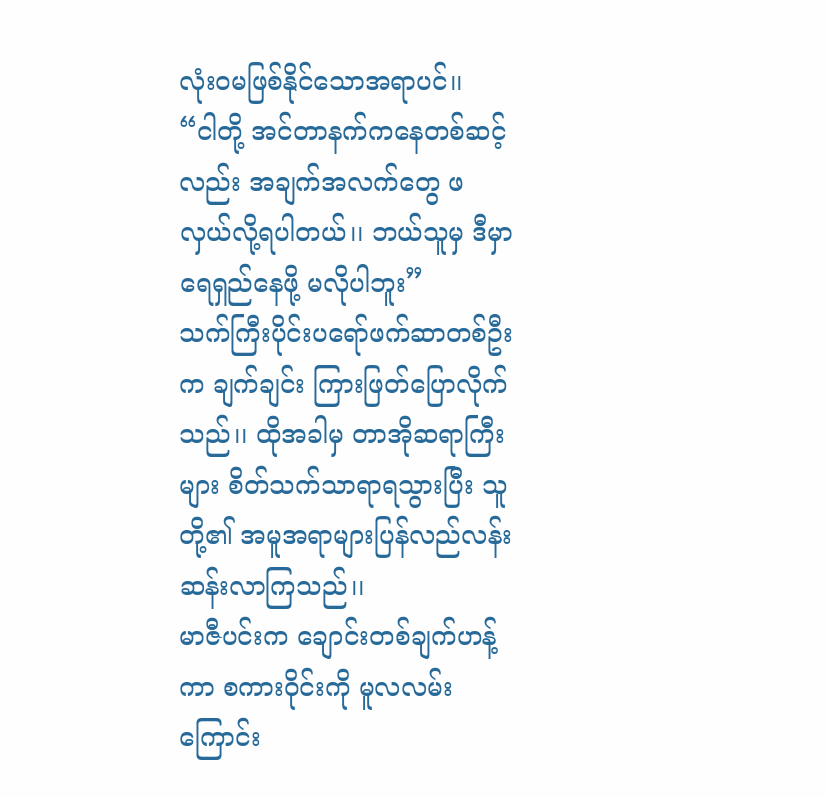လုံးဝမဖြစ်နိုင်သောအရာပင်၊၊
“ငါတို့ အင်တာနက်ကနေတစ်ဆင့်လည်း အချက်အလက်တွေ ဖလှယ်လို့ရပါတယ်၊၊ ဘယ်သူမှ ဒီမှာ ရေရှည်နေဖို့ မလိုပါဘူး”
သက်ကြီးပိုင်းပရော်ဖက်ဆာတစ်ဦးက ချက်ချင်း ကြားဖြတ်ပြောလိုက်သည်၊၊ ထိုအခါမှ တာအိုဆရာကြီးများ စိတ်သက်သာရာရသွားပြီး သူတို့၏ အမူအရာများပြန်လည်လန်းဆန်းလာကြသည်၊၊
မာဇီပင်းက ချောင်းတစ်ချက်ဟန့်ကာ စကားဝိုင်းကို မူလလမ်းကြောင်း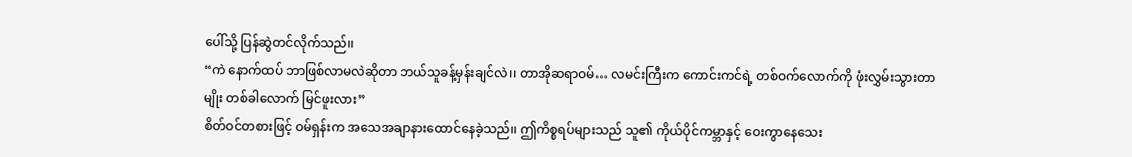ပေါ်သို့ ပြန်ဆွဲတင်လိုက်သည်၊၊
“ကဲ နောက်ထပ် ဘာဖြစ်လာမလဲဆိုတာ ဘယ်သူခန့်မှန်းချင်လဲ၊၊ တာအိုဆရာဝမ်… လမင်းကြီးက ကောင်းကင်ရဲ့ တစ်ဝက်လောက်ကို ဖုံးလွှမ်းသွားတာမျိုး တစ်ခါလောက် မြင်ဖူးလား”
စိတ်ဝင်တစားဖြင့် ဝမ်ရှန်းက အသေအချာနားထောင်နေခဲ့သည်၊၊ ဤကိစ္စရပ်များသည် သူ၏ ကိုယ်ပိုင်ကမ္ဘာနှင့် ဝေးကွာနေသေး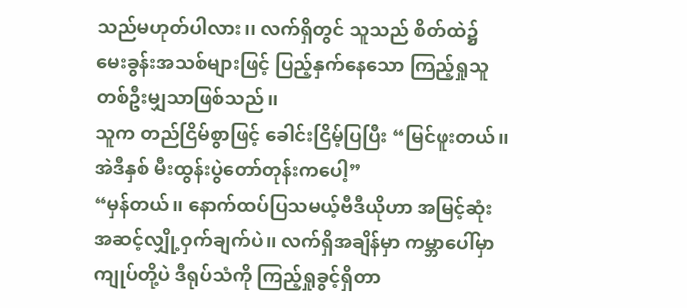သည်မဟုတ်ပါလား၊၊ လက်ရှိတွင် သူသည် စိတ်ထဲ၌ မေးခွန်းအသစ်များဖြင့် ပြည့်နှက်နေသော ကြည့်ရှုသူတစ်ဦးမျှသာဖြစ်သည်၊၊
သူက တည်ငြိမ်စွာဖြင့် ခေါင်းငြိမ့်ပြပြီး “မြင်ဖူးတယ်၊၊ အဲဒီနှစ် မီးထွန်းပွဲတော်တုန်းကပေါ့”
“မှန်တယ်၊၊ နောက်ထပ်ပြသမယ့်ဗီဒီယိုဟာ အမြင့်ဆုံးအဆင့်လျှို့ဝှက်ချက်ပဲ၊၊ လက်ရှိအချိန်မှာ ကမ္ဘာပေါ်မှာ ကျုပ်တို့ပဲ ဒီရုပ်သံကို ကြည့်ရှုခွင့်ရှိတာ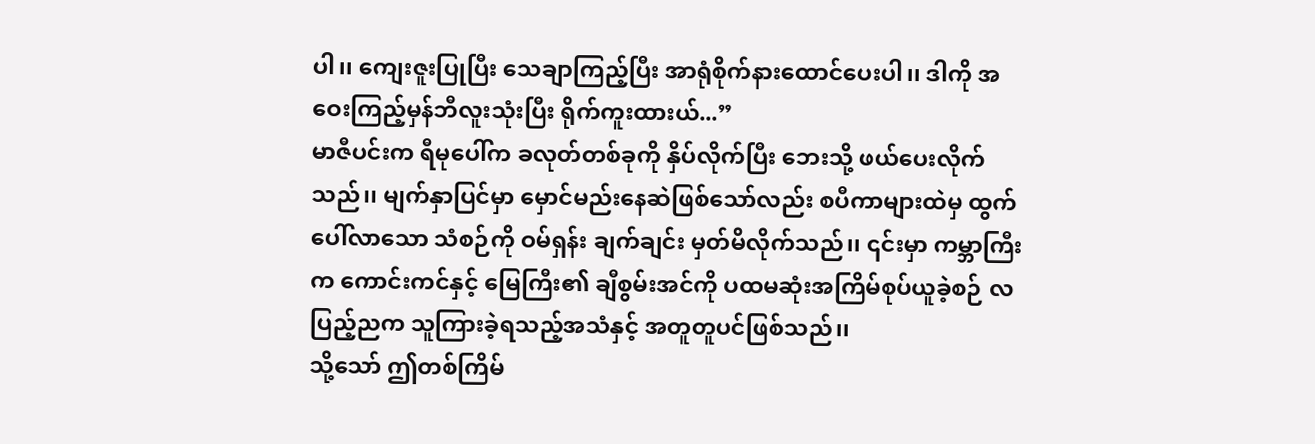ပါ၊၊ ကျေးဇူးပြုပြီး သေချာကြည့်ပြီး အာရုံစိုက်နားထောင်ပေးပါ၊၊ ဒါကို အဝေးကြည့်မှန်ဘီလူးသုံးပြီး ရိုက်ကူးထားယ်...”
မာဇီပင်းက ရီမုပေါ်က ခလုတ်တစ်ခုကို နှိပ်လိုက်ပြီး ဘေးသို့ ဖယ်ပေးလိုက်သည်၊၊ မျက်နှာပြင်မှာ မှောင်မည်းနေဆဲဖြစ်သော်လည်း စပီကာများထဲမှ ထွက်ပေါ်လာသော သံစဉ်ကို ဝမ်ရှန်း ချက်ချင်း မှတ်မိလိုက်သည်၊၊ ၎င်းမှာ ကမ္ဘာကြီးက ကောင်းကင်နှင့် မြေကြီး၏ ချီစွမ်းအင်ကို ပထမဆုံးအကြိမ်စုပ်ယူခဲ့စဉ် လပြည့်ညက သူကြားခဲ့ရသည့်အသံနှင့် အတူတူပင်ဖြစ်သည်၊၊
သို့သော် ဤတစ်ကြိမ်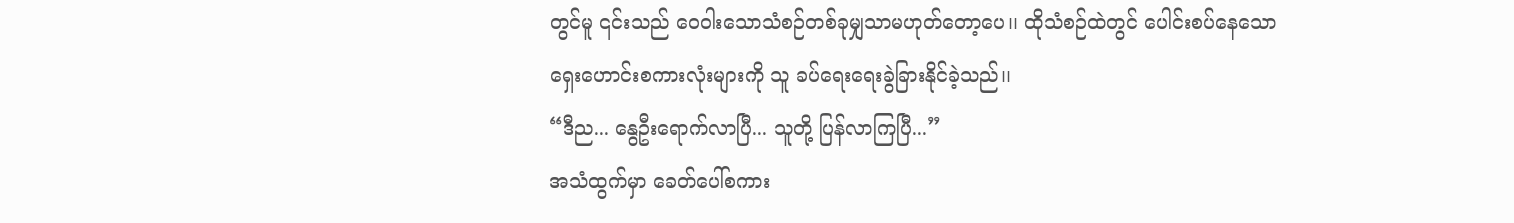တွင်မူ ၎င်းသည် ဝေဝါးသောသံစဉ်တစ်ခုမျှသာမဟုတ်တော့ပေ၊၊ ထိုသံစဉ်ထဲတွင် ပေါင်းစပ်နေသော ရှေးဟောင်းစကားလုံးများကို သူ ခပ်ရေးရေးခွဲခြားနိုင်ခဲ့သည်၊၊
“ဒီည... နွေဦးရောက်လာပြီ... သူတို့ ပြန်လာကြပြီ...”
အသံထွက်မှာ ခေတ်ပေါ်စကား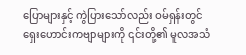ပြောများနှင့် ကွဲပြားသော်လည်း ဝမ်ရှန်းတွင် ရှေးဟောင်းကဗျာများကို ၎င်းတို့၏ မူလအသံ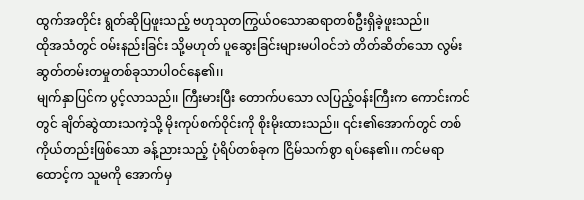ထွက်အတိုင်း ရွတ်ဆိုပြဖူးသည့် ဗဟုသုတကြွယ်ဝသောဆရာတစ်ဦးရှိခဲ့ဖူးသည်၊၊
ထိုအသံတွင် ဝမ်းနည်းခြင်း သို့မဟုတ် ပူဆွေးခြင်းများမပါဝင်ဘဲ တိတ်ဆိတ်သော လွမ်းဆွတ်တမ်းတမှုတစ်ခုသာပါဝင်နေ၏၊၊
မျက်နှာပြင်က ပွင့်လာသည်၊၊ ကြီးမားပြီး တောက်ပသော လပြည့်ဝန်းကြီးက ကောင်းကင်တွင် ချိတ်ဆွဲထားသကဲ့သို့ မိုးကုပ်စက်ဝိုင်းကို စိုးမိုးထားသည်၊၊ ၎င်း၏အောက်တွင် တစ်ကိုယ်တည်းဖြစ်သော ခန့်ညားသည့် ပုံရိပ်တစ်ခုက ငြိမ်သက်စွာ ရပ်နေ၏၊၊ ကင်မရာထောင့်က သူမကို အောက်မှ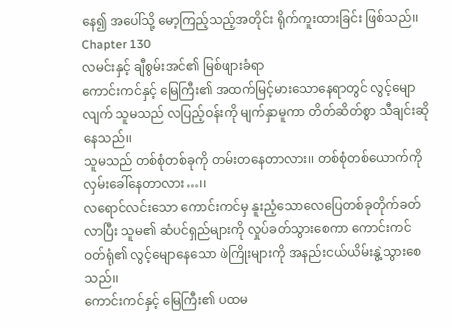နေ၍ အပေါ်သို့ မော့ကြည့်သည့်အတိုင်း ရိုက်ကူးထားခြင်း ဖြစ်သည်၊၊
Chapter 130
လမင်းနှင့် ချီစွမ်းအင်၏ မြစ်ဖျားခံရာ
ကောင်းကင်နှင့် မြေကြီး၏ အထက်မြင့်မားသောနေရာတွင် လွင့်မျောလျက် သူမသည် လပြည့်ဝန်းကို မျက်နှာမူကာ တိတ်ဆိတ်စွာ သီချင်းဆိုနေသည်၊၊
သူမသည် တစ်စုံတစ်ခုကို တမ်းတနေတာလား၊၊ တစ်စုံတစ်ယောက်ကို လှမ်းခေါ်နေတာလား…၊၊
လရောင်လင်းသော ကောင်းကင်မှ နူးညံ့သောလေပြေတစ်ခုတိုက်ခတ်လာပြီး သူမ၏ ဆံပင်ရှည်များကို လှုပ်ခတ်သွားစေကာ ကောင်းကင်ဝတ်ရုံ၏ လွင့်မျောနေသော ဖဲကြိုးများကို အနည်းငယ်ယိမ်းနွဲ့သွားစေသည်၊၊
ကောင်းကင်နှင့် မြေကြီး၏ ပထမ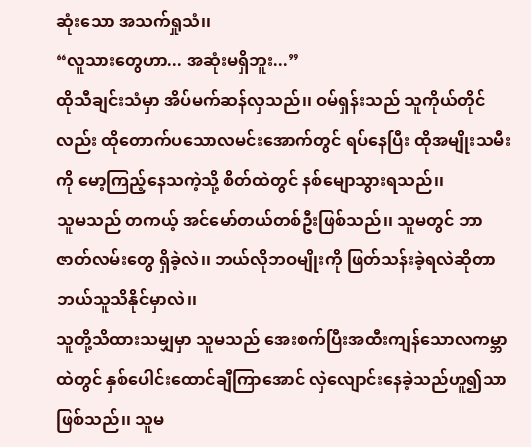ဆုံးသော အသက်ရှုသံ၊၊
“လူသားတွေဟာ... အဆုံးမရှိဘူး...”
ထိုသီချင်းသံမှာ အိပ်မက်ဆန်လှသည်၊၊ ဝမ်ရှန်းသည် သူကိုယ်တိုင်လည်း ထိုတောက်ပသောလမင်းအောက်တွင် ရပ်နေပြီး ထိုအမျိုးသမီးကို မော့ကြည့်နေသကဲ့သို့ စိတ်ထဲတွင် နစ်မျောသွားရသည်၊၊
သူမသည် တကယ့် အင်မော်တယ်တစ်ဦးဖြစ်သည်၊၊ သူမတွင် ဘာဇာတ်လမ်းတွေ ရှိခဲ့လဲ၊၊ ဘယ်လိုဘဝမျိုးကို ဖြတ်သန်းခဲ့ရလဲဆိုတာ ဘယ်သူသိနိုင်မှာလဲ၊၊
သူတို့သိထားသမျှမှာ သူမသည် အေးစက်ပြီးအထီးကျန်သောလကမ္ဘာထဲတွင် နှစ်ပေါင်းထောင်ချီကြာအောင် လှဲလျောင်းနေခဲ့သည်ဟူ၍သာ ဖြစ်သည်၊၊ သူမ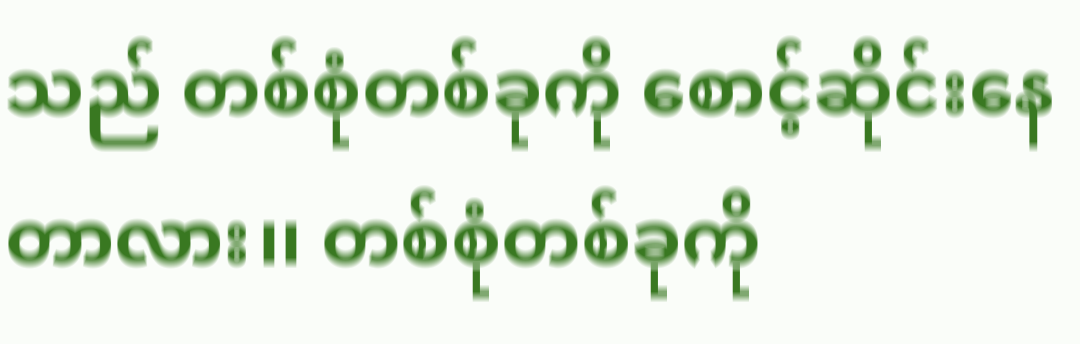သည် တစ်စုံတစ်ခုကို စောင့်ဆိုင်းနေတာလား၊၊ တစ်စုံတစ်ခုကို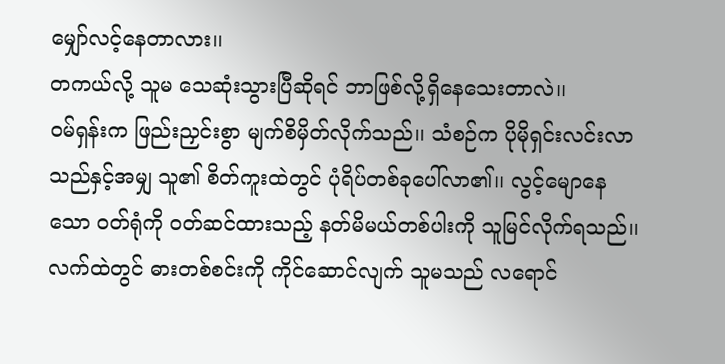မျှော်လင့်နေတာလား၊၊
တကယ်လို့ သူမ သေဆုံးသွားပြီဆိုရင် ဘာဖြစ်လို့ရှိနေသေးတာလဲ၊၊
ဝမ်ရှန်းက ဖြည်းညှင်းစွာ မျက်စိမှိတ်လိုက်သည်၊၊ သံစဉ်က ပိုမိုရှင်းလင်းလာသည်နှင့်အမျှ သူ၏ စိတ်ကူးထဲတွင် ပုံရိပ်တစ်ခုပေါ်လာ၏၊၊ လွင့်မျောနေသော ဝတ်ရုံကို ဝတ်ဆင်ထားသည့် နတ်မိမယ်တစ်ပါးကို သူမြင်လိုက်ရသည်၊၊ လက်ထဲတွင် ဓားတစ်စင်းကို ကိုင်ဆောင်လျက် သူမသည် လရောင်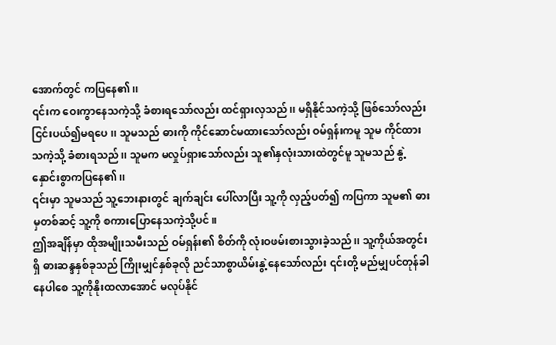အောက်တွင် ကပြနေ၏၊၊
၎င်းက ဝေးကွာနေသကဲ့သို့ ခံစားရသော်လည်း ထင်ရှားလှသည်၊၊ မရှိနိုင်သကဲ့သို့ ဖြစ်သော်လည်း ငြင်းပယ်၍မရပေ၊၊ သူမသည် ဓားကို ကိုင်ဆောင်မထားသော်လည်း ဝမ်ရှန်းကမူ သူမ ကိုင်ထားသကဲ့သို့ ခံစားရသည်၊၊ သူမက မလှုပ်ရှားသော်လည်း သူ၏နှလုံးသားထဲတွင်မူ သူမသည် နွဲ့နှောင်းစွာကပြနေ၏၊၊
၎င်းမှာ သူမသည် သူ့ဘေးနားတွင် ချက်ချင်း ပေါ်လာပြီး သူ့ကို လှည့်ပတ်၍ ကပြကာ သူမ၏ ဓားမှတစ်ဆင့် သူ့ကို စကားပြောနေသကဲ့သို့ပင်။
ဤအချိန်မှာ ထိုအမျိုးသမီးသည် ဝမ်ရှန်း၏ စိတ်ကို လုံးဝဖမ်းစားသွားခဲ့သည်၊၊ သူ့ကိုယ်အတွင်းရှိ ဓားဆန္ဒနှစ်ခုသည် ကြိုးမျှင်နှစ်ခုလို ညင်သာစွာယိမ်းနွဲ့နေသော်လည်း ၎င်းတို့ မည်မျှပင်တုန်ခါနေပါစေ သူ့ကိုနိုးထလာအောင် မလုပ်နိုင်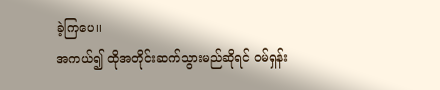ခဲ့ကြပေ၊၊
အကယ်၍ ထိုအတိုင်းဆက်သွားမည်ဆိုရင် ဝမ်ရှန်း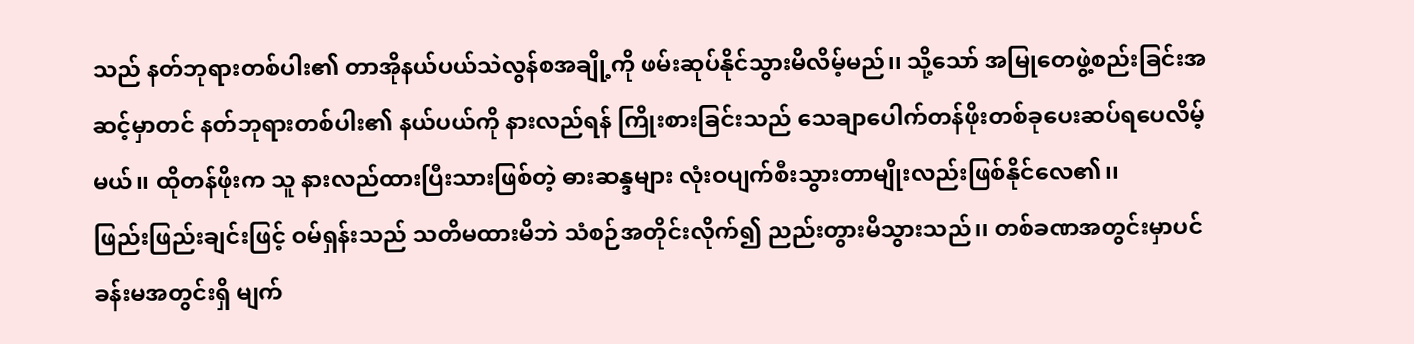သည် နတ်ဘုရားတစ်ပါး၏ တာအိုနယ်ပယ်သဲလွန်စအချို့ကို ဖမ်းဆုပ်နိုင်သွားမိလိမ့်မည်၊၊ သို့သော် အမြုတေဖွဲ့စည်းခြင်းအဆင့်မှာတင် နတ်ဘုရားတစ်ပါး၏ နယ်ပယ်ကို နားလည်ရန် ကြိုးစားခြင်းသည် သေချာပေါက်တန်ဖိုးတစ်ခုပေးဆပ်ရပေလိမ့်မယ်၊၊ ထိုတန်ဖိုးက သူ နားလည်ထားပြီးသားဖြစ်တဲ့ ဓားဆန္ဒများ လုံးဝပျက်စီးသွားတာမျိုးလည်းဖြစ်နိုင်လေ၏၊၊
ဖြည်းဖြည်းချင်းဖြင့် ဝမ်ရှန်းသည် သတိမထားမိဘဲ သံစဉ်အတိုင်းလိုက်၍ ညည်းတွားမိသွားသည်၊၊ တစ်ခဏအတွင်းမှာပင် ခန်းမအတွင်းရှိ မျက်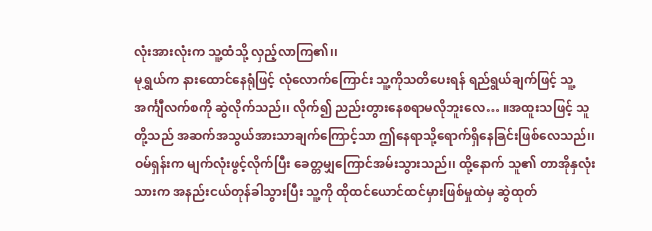လုံးအားလုံးက သူ့ထံသို့ လှည့်လာကြ၏၊၊
မုရွှယ်က နားထောင်နေရုံဖြင့် လုံလောက်ကြောင်း သူ့ကိုသတိပေးရန် ရည်ရွယ်ချက်ဖြင့် သူ့အင်္ကျီလက်စကို ဆွဲလိုက်သည်၊၊ လိုက်၍ ညည်းတွားနေစရာမလိုဘူးလေ… ။အထူးသဖြင့် သူတို့သည် အဆက်အသွယ်အားသာချက်ကြောင့်သာ ဤနေရာသို့ရောက်ရှိနေခြင်းဖြစ်လေသည်၊၊
ဝမ်ရှန်းက မျက်လုံးဖွင့်လိုက်ပြီး ခေတ္တမျှကြောင်အမ်းသွားသည်၊၊ ထို့နောက် သူ၏ တာအိုနှလုံးသားက အနည်းငယ်တုန်ခါသွားပြီး သူ့ကို ထိုထင်ယောင်ထင်မှားဖြစ်မှုထဲမှ ဆွဲထုတ်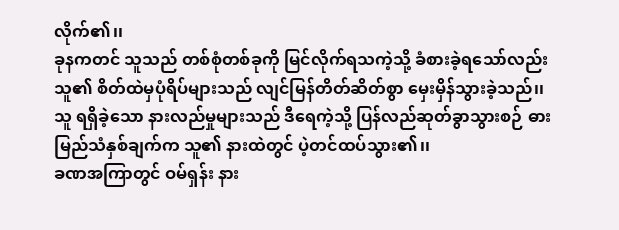လိုက်၏၊၊
ခုနကတင် သူသည် တစ်စုံတစ်ခုကို မြင်လိုက်ရသကဲ့သို့ ခံစားခဲ့ရသော်လည်း သူ၏ စိတ်ထဲမှပုံရိပ်များသည် လျင်မြန်တိတ်ဆိတ်စွာ မှေးမှိန်သွားခဲ့သည်၊၊ သူ ရရှိခဲ့သော နားလည်မှုများသည် ဒီရေကဲ့သို့ ပြန်လည်ဆုတ်ခွာသွားစဉ် ဓားမြည်သံနှစ်ချက်က သူ၏ နားထဲတွင် ပဲ့တင်ထပ်သွား၏၊၊
ခဏအကြာတွင် ဝမ်ရှန်း နား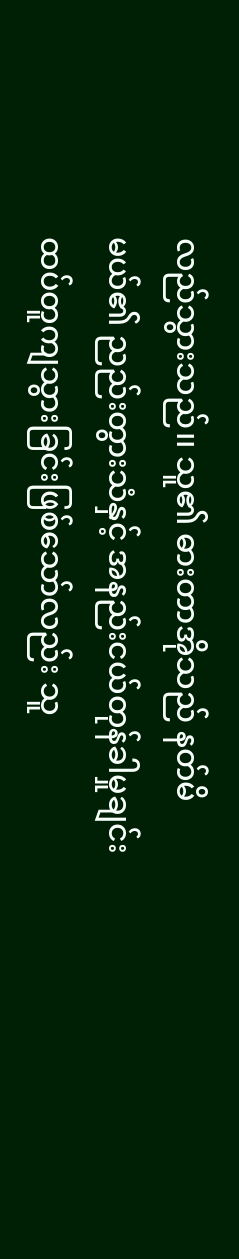လည်သွားသည်၊၊ သူ၏ ဓားတာအိုသည် နတ်မိမယ်၏ ညည်းတွားသံနှင့် အနည်းငယ်တုန်ခါမှုချင်း ထပ်တူကျသွားခြင်းဖြစ်သော်လည်း သူ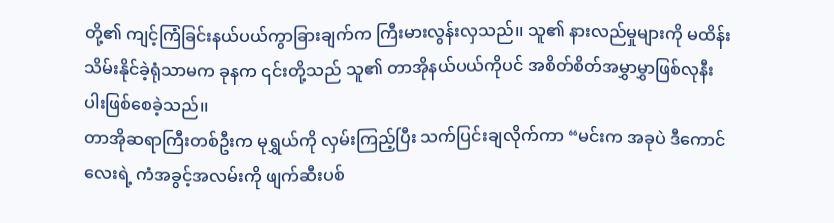တို့၏ ကျင့်ကြံခြင်းနယ်ပယ်ကွာခြားချက်က ကြီးမားလွန်းလှသည်၊၊ သူ၏ နားလည်မှုများကို မထိန်းသိမ်းနိုင်ခဲ့ရုံသာမက ခုနက ၎င်းတို့သည် သူ၏ တာအိုနယ်ပယ်ကိုပင် အစိတ်စိတ်အမွှာမွှာဖြစ်လုနီးပါးဖြစ်စေခဲ့သည်၊၊
တာအိုဆရာကြီးတစ်ဦးက မုရွှယ်ကို လှမ်းကြည့်ပြီး သက်ပြင်းချလိုက်ကာ “မင်းက အခုပဲ ဒီကောင်လေးရဲ့ ကံအခွင့်အလမ်းကို ဖျက်ဆီးပစ်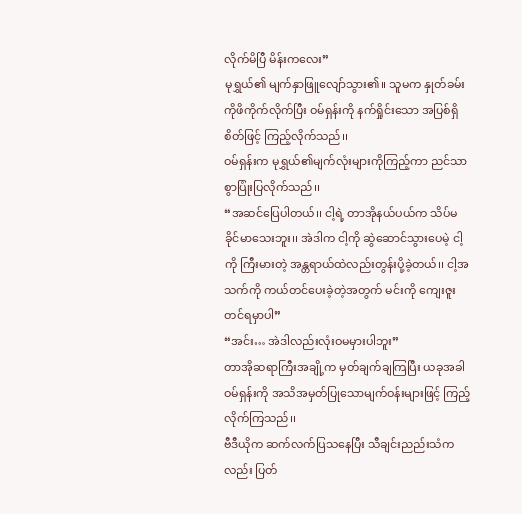လိုက်မိပြီ မိန်းကလေး”
မုရွှယ်၏ မျက်နှာဖြူလျော်သွား၏၊၊ သူမက နှုတ်ခမ်းကိုဖိကိုက်လိုက်ပြီး ဝမ်ရှန်းကို နက်ရှိုင်းသော အပြစ်ရှိစိတ်ဖြင့် ကြည့်လိုက်သည်၊၊
ဝမ်ရှန်းက မုရွှယ်၏မျက်လုံးများကိုကြည့်ကာ ညင်သာစွာပြုံးပြလိုက်သည်၊၊
“အဆင်ပြေပါတယ်၊၊ ငါ့ရဲ့ တာအိုနယ်ပယ်က သိပ်မခိုင်မာသေးဘူး၊၊ အဲဒါက ငါ့ကို ဆွဲဆောင်သွားပေမဲ့ ငါ့ကို ကြီးမားတဲ့ အန္တရာယ်ထဲလည်းတွန်းပို့ခဲ့တယ်၊၊ ငါ့အသက်ကို ကယ်တင်ပေးခဲ့တဲ့အတွက် မင်းကို ကျေးဇူးတင်ရမှာပါ”
“အင်း… အဲဒါလည်းလုံးဝမမှားပါဘူး”
တာအိုဆရာကြီးအချို့က မှတ်ချက်ချကြပြီး ယခုအခါ ဝမ်ရှန်းကို အသိအမှတ်ပြုသောမျက်ဝန်းများဖြင့် ကြည့်လိုက်ကြသည်၊၊
ဗီဒီယိုက ဆက်လက်ပြသနေပြီး သီချင်းညည်းသံကလည်း ပြတ်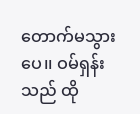တောက်မသွားပေ၊၊ ဝမ်ရှန်းသည် ထို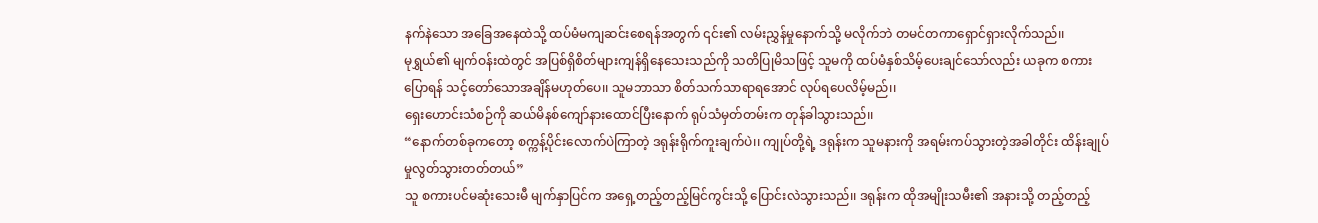နက်နဲသော အခြေအနေထဲသို့ ထပ်မံမကျဆင်းစေရန်အတွက် ၎င်း၏ လမ်းညွှန်မှုနောက်သို့ မလိုက်ဘဲ တမင်တကာရှောင်ရှားလိုက်သည်၊၊
မုရွှယ်၏ မျက်ဝန်းထဲတွင် အပြစ်ရှိစိတ်များကျန်ရှိနေသေးသည်ကို သတိပြုမိသဖြင့် သူမကို ထပ်မံနှစ်သိမ့်ပေးချင်သော်လည်း ယခုက စကားပြောရန် သင့်တော်သောအချိန်မဟုတ်ပေ၊၊ သူမဘာသာ စိတ်သက်သာရာရအောင် လုပ်ရပေလိမ့်မည်၊၊
ရှေးဟောင်းသံစဉ်ကို ဆယ်မိနစ်ကျော်နားထောင်ပြီးနောက် ရုပ်သံမှတ်တမ်းက တုန်ခါသွားသည်၊၊
“နောက်တစ်ခုကတော့ စက္ကန့်ပိုင်းလောက်ပဲကြာတဲ့ ဒရုန်းရိုက်ကူးချက်ပဲ၊၊ ကျုပ်တို့ရဲ့ ဒရုန်းက သူမနားကို အရမ်းကပ်သွားတဲ့အခါတိုင်း ထိန်းချုပ်မှုလွတ်သွားတတ်တယ်”
သူ စကားပင်မဆုံးသေးမီ မျက်နှာပြင်က အရှေ့တည့်တည့်မြင်ကွင်းသို့ ပြောင်းလဲသွားသည်၊၊ ဒရုန်းက ထိုအမျိုးသမီး၏ အနားသို့ တည့်တည့်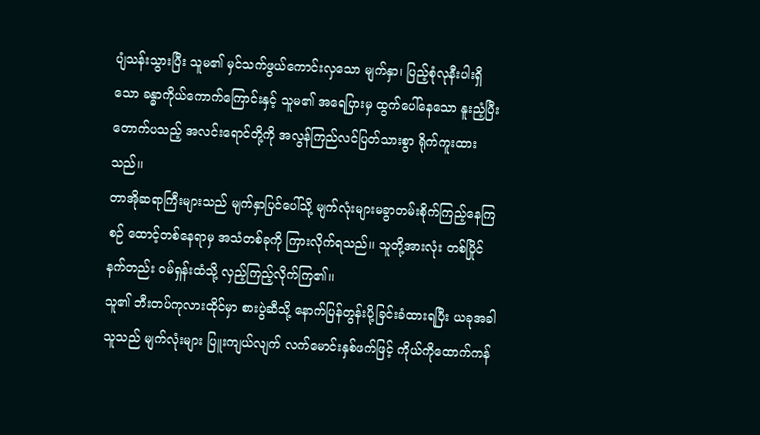ပျံသန်းသွားပြီး သူမ၏ မှင်သက်ဖွယ်ကောင်းလှသော မျက်နှာ၊ ပြည့်စုံလုနီးပါးရှိသော ခန္ဓာကိုယ်ကောက်ကြောင်းနှင့် သူမ၏ အရေပြားမှ ထွက်ပေါ်နေသော နူးညံ့ပြီး တောက်ပသည့် အလင်းရောင်တို့ကို အလွန်ကြည်လင်ပြတ်သားစွာ ရိုက်ကူးထားသည်၊၊
တာအိုဆရာကြီးများသည် မျက်နှာပြင်ပေါ်သို့ မျက်လုံးများမခွာတမ်းစိုက်ကြည့်နေကြစဉ် ထောင့်တစ်နေရာမှ အသံတစ်ခုကို ကြားလိုက်ရသည်၊၊ သူတို့အားလုံး တစ်ပြိုင်နက်တည်း ဝမ်ရှန်းထံသို့ လှည့်ကြည့်လိုက်ကြ၏၊၊
သူ၏ ဘီးတပ်ကုလားထိုင်မှာ စားပွဲဆီသို့ နောက်ပြန်တွန်းပို့ခြင်းခံထားရပြီး ယခုအခါ သူသည် မျက်လုံးများ ပြူးကျယ်လျက် လက်မောင်းနှစ်ဖက်ဖြင့် ကိုယ်ကိုထောက်ကန်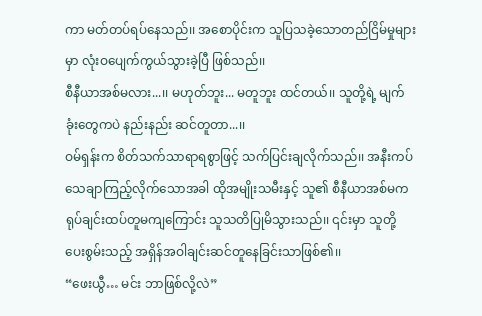ကာ မတ်တပ်ရပ်နေသည်၊၊ အစောပိုင်းက သူပြသခဲ့သောတည်ငြိမ်မှုများမှာ လုံးဝပျေက်ကွယ်သွားခဲ့ပြီ ဖြစ်သည်၊၊
စီနီယာအစ်မလား...၊၊ မဟုတ်ဘူး... မတူဘူး ထင်တယ်၊၊ သူတို့ရဲ့ မျက်ခုံးတွေကပဲ နည်းနည်း ဆင်တူတာ...၊၊
ဝမ်ရှန်းက စိတ်သက်သာရာရစွာဖြင့် သက်ပြင်းချလိုက်သည်၊၊ အနီးကပ်သေချာကြည့်လိုက်သောအခါ ထိုအမျိုးသမီးနှင့် သူ၏ စီနီယာအစ်မက ရုပ်ချင်းထပ်တူမကျကြောင်း သူသတိပြုမိသွားသည်၊၊ ၎င်းမှာ သူတို့ ပေးစွမ်းသည့် အရှိန်အဝါချင်းဆင်တူနေခြင်းသာဖြစ်၏၊၊
“ဖေးယွီ… မင်း ဘာဖြစ်လို့လဲ”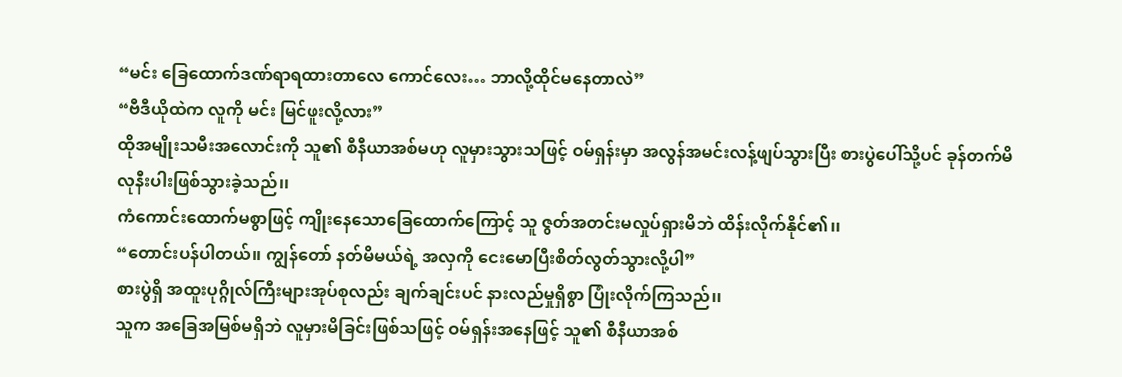“မင်း ခြေထောက်ဒဏ်ရာရထားတာလေ ကောင်လေး… ဘာလို့ထိုင်မနေတာလဲ”
“ဗီဒီယိုထဲက လူကို မင်း မြင်ဖူးလို့လား”
ထိုအမျိုးသမီးအလောင်းကို သူ၏ စီနီယာအစ်မဟု လူမှားသွားသဖြင့် ဝမ်ရှန်းမှာ အလွန်အမင်းလန့်ဖျပ်သွားပြီး စားပွဲပေါ်သို့ပင် ခုန်တက်မိလုနီးပါးဖြစ်သွားခဲ့သည်၊၊
ကံကောင်းထောက်မစွာဖြင့် ကျိုးနေသောခြေထောက်ကြောင့် သူ ဇွတ်အတင်းမလှုပ်ရှားမိဘဲ ထိန်းလိုက်နိုင်၏၊၊
“တောင်းပန်ပါတယ်၊၊ ကျွန်တော် နတ်မိမယ်ရဲ့ အလှကို ငေးမောပြီးစိတ်လွတ်သွားလို့ပါ”
စားပွဲရှိ အထူးပုဂ္ဂိုလ်ကြီးများအုပ်စုလည်း ချက်ချင်းပင် နားလည်မှုရှိစွာ ပြုံးလိုက်ကြသည်၊၊
သူက အခြေအမြစ်မရှိဘဲ လူမှားမိခြင်းဖြစ်သဖြင့် ဝမ်ရှန်းအနေဖြင့် သူ၏ စီနီယာအစ်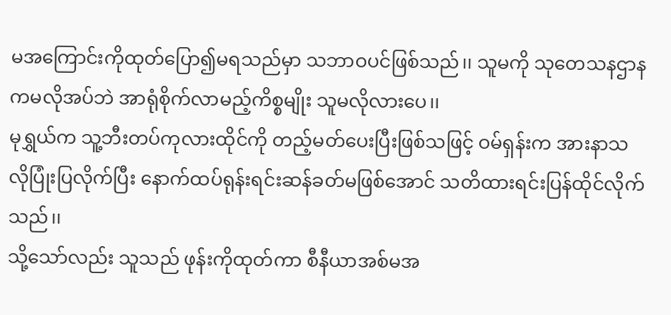မအကြောင်းကိုထုတ်ပြော၍မရသည်မှာ သဘာဝပင်ဖြစ်သည်၊၊ သူမကို သုတေသနဌာနကမလိုအပ်ဘဲ အာရုံစိုက်လာမည့်ကိစ္စမျိုး သူမလိုလားပေ၊၊
မုရွှယ်က သူ့ဘီးတပ်ကုလားထိုင်ကို တည့်မတ်ပေးပြီးဖြစ်သဖြင့် ဝမ်ရှန်းက အားနာသလိုပြုံးပြလိုက်ပြီး နောက်ထပ်ရုန်းရင်းဆန်ခတ်မဖြစ်အောင် သတိထားရင်းပြန်ထိုင်လိုက်သည်၊၊
သို့သော်လည်း သူသည် ဖုန်းကိုထုတ်ကာ စီနီယာအစ်မအ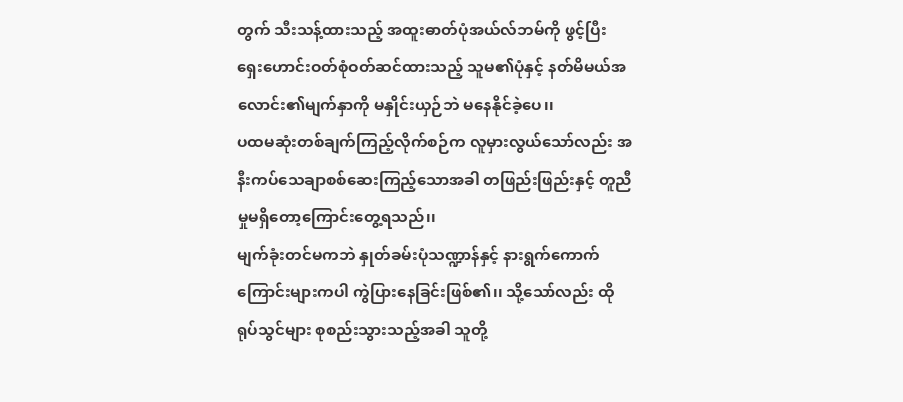တွက် သီးသန့်ထားသည့် အထူးဓာတ်ပုံအယ်လ်ဘမ်ကို ဖွင့်ပြီး ရှေးဟောင်းဝတ်စုံဝတ်ဆင်ထားသည့် သူမ၏ပုံနှင့် နတ်မိမယ်အလောင်း၏မျက်နှာကို မနှိုင်းယှဉ်ဘဲ မနေနိုင်ခဲ့ပေ၊၊
ပထမဆုံးတစ်ချက်ကြည့်လိုက်စဉ်က လူမှားလွယ်သော်လည်း အနီးကပ်သေချာစစ်ဆေးကြည့်သောအခါ တဖြည်းဖြည်းနှင့် တူညီမှုမရှိတော့ကြောင်းတွေ့ရသည်၊၊
မျက်ခုံးတင်မကဘဲ နှုတ်ခမ်းပုံသဏ္ဍာန်နှင့် နားရွက်ကောက်ကြောင်းများကပါ ကွဲပြားနေခြင်းဖြစ်၏၊၊ သို့သော်လည်း ထိုရုပ်သွင်များ စုစည်းသွားသည့်အခါ သူတို့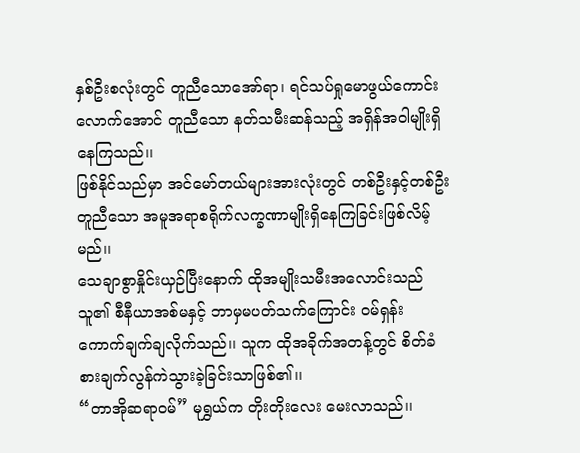နှစ်ဦးစလုံးတွင် တူညီသောအော်ရာ၊ ရင်သပ်ရှုမောဖွယ်ကောင်းလောက်အောင် တူညီသော နတ်သမီးဆန်သည့် အရှိန်အဝါမျိုးရှိနေကြသည်၊၊
ဖြစ်နိုင်သည်မှာ အင်မော်တယ်များအားလုံးတွင် တစ်ဦးနှင့်တစ်ဦးတူညီသော အမူအရာစရိုက်လက္ခဏာမျိုးရှိနေကြခြင်းဖြစ်လိမ့်မည်၊၊
သေချာစွာနှိုင်းယှဉ်ပြီးနောက် ထိုအမျိုးသမီးအလောင်းသည် သူ၏ စီနီယာအစ်မနှင့် ဘာမှမပတ်သက်ကြောင်း ဝမ်ရှန်း ကောက်ချက်ချလိုက်သည်၊၊ သူက ထိုအခိုက်အတန့်တွင် စိတ်ခံစားချက်လွန်ကဲသွားခဲ့ခြင်းသာဖြစ်၏၊၊
“တာအိုဆရာဝမ်” မုရွှယ်က တိုးတိုးလေး မေးလာသည်၊၊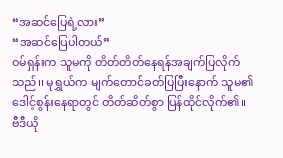“အဆင်ပြေရဲ့လား”
“အဆင်ပြေပါတယ်”
ဝမ်ရှန်းက သူမကို တိတ်တိတ်နေရန်အချက်ပြလိုက်သည်၊၊ မုရွှယ်က မျက်တောင်ခတ်ပြပြီးနောက် သူမ၏ ဒေါင့်စွန်းနေရာတွင် တိတ်ဆိတ်စွာ ပြန်ထိုင်လိုက်၏၊၊
ဗီဒီယို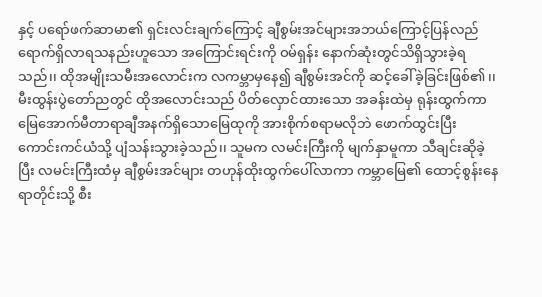နှင့် ပရော်ဖက်ဆာမာ၏ ရှင်းလင်းချက်ကြောင့် ချီစွမ်းအင်များအဘယ်ကြောင့်ပြန်လည်ရောက်ရှိလာရသနည်းဟူသော အကြောင်းရင်းကို ဝမ်ရှန်း နောက်ဆုံးတွင်သိရှိသွားခဲ့ရသည်၊၊ ထိုအမျိုးသမီးအလောင်းက လကမ္ဘာမှနေ၍ ချီစွမ်းအင်ကို ဆင့်ခေါ်ခဲ့ခြင်းဖြစ်၏၊၊
မီးထွန်းပွဲတော်ညတွင် ထိုအလောင်းသည် ပိတ်လှောင်ထားသော အခန်းထဲမှ ရုန်းထွက်ကာ မြေအောက်မီတာရာချီအနက်ရှိသောမြေထုကို အားစိုက်စရာမလိုဘဲ ဖောက်ထွင်းပြီး ကောင်းကင်ယံသို့ ပျံသန်းသွားခဲ့သည်၊၊ သူမက လမင်းကြီးကို မျက်နှာမူကာ သီချင်းဆိုခဲ့ပြီး လမင်းကြီးထံမှ ချီစွမ်းအင်များ တဟုန်ထိုးထွက်ပေါ်လာကာ ကမ္ဘာမြေ၏ ထောင့်စွန်းနေရာတိုင်းသို့ စီး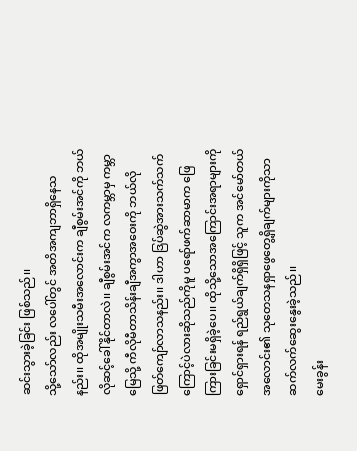ဆင်းသွားခဲ့ခြင်း ဖြစ်သည်၊၊
သို့သော်လည်း လပေါ်တွင် အတိအကျဘာရှိနေသနည်း၊၊ ထိုအမျိုးသမီးအလောင်းက ချီစွမ်းအင်ကို ဘယ်လိုဆင့်ခေါ်နိုင်တာလဲ၊၊ ချီစွမ်းအင်က လကမ္ဘာမှ ကမ္ဘာမြေသို့ ကီလိုမီတာသိန်းချီအကွာအဝေးကို ဘယ်လိုဖြတ်ကျော်လာသနည်း၊၊ ဒါဟာ ဒြပ်ဆွဲအားသက်သက်ကြောင့်ပဲလားဆိုသည်ကိုမူ ပရော်ဖက်ဆာမာက ဖြေကြားခြင်းမရှိခဲ့ပေ၊၊ ထိုသို့သောအကြောင်းအရာများကိုရှောင်ရှားရန် ရည်ရွယ်ချက်ရှိရှိဖြင့် သူက အင်မော်တယ်အလောင်း၏ သုတေသနရှာဖွေတွေ့ရှိချက်များကိုသာ ဆက်လက်ဆွေးနွေးခဲ့သည်၊၊
မေးခွန်း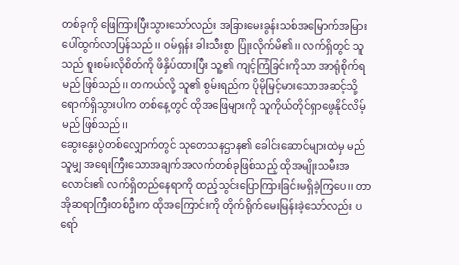တစ်ခုကို ဖြေကြားပြီးသွားသော်လည်း အခြားမေးခွန်းသစ်အမြောက်အမြားပေါ်ထွက်လာပြန်သည်၊၊ ဝမ်ရှန်း ခါးသီးစွာ ပြုံးလိုက်မိ၏၊၊ လက်ရှိတွင် သူသည် စူးစမ်းလိုစိတ်ကို ဖိနှိပ်ထားပြီး သူ့၏ ကျင့်ကြံခြင်းကိုသာ အာရုံစိုက်ရမည် ဖြစ်သည်၊၊ တကယ်လို့ သူ၏ စွမ်းရည်က ပိုမိုမြင့်မားသောအဆင့်သို့ ရောက်ရှိသွားပါက တစ်နေ့တွင် ထိုအဖြေများကို သူကိုယ်တိုင်ရှာဖွေနိုင်လိမ့်မည် ဖြစ်သည်၊၊
ဆွေးနွေးပွဲတစ်လျှောက်တွင် သုတေသနဌာန၏ ခေါင်းဆောင်များထဲမှ မည်သူမျှ အရေးကြီးသောအချက်အလက်တစ်ခုဖြစ်သည့် ထိုအမျိုးသမီးအလောင်း၏ လက်ရှိတည်နေရာကို ထည့်သွင်းပြောကြားခြင်းမရှိခဲ့ကြပေ၊၊ တာအိုဆရာကြီးတစ်ဦးက ထိုအကြောင်းကို တိုက်ရိုက်မေးမြန်းခဲ့သော်လည်း ပရော်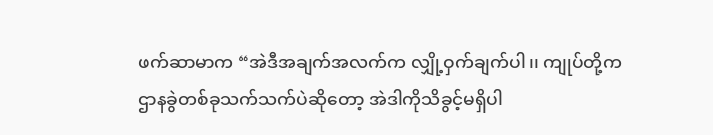ဖက်ဆာမာက “အဲဒီအချက်အလက်က လျှို့ဝှက်ချက်ပါ၊၊ ကျုပ်တို့က ဌာနခွဲတစ်ခုသက်သက်ပဲဆိုတော့ အဲဒါကိုသိခွင့်မရှိပါ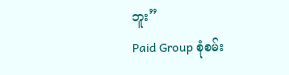ဘူး”
Paid Group စုံစမ်း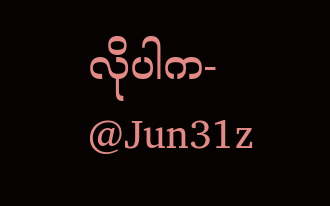လိုပါက- @Jun31z